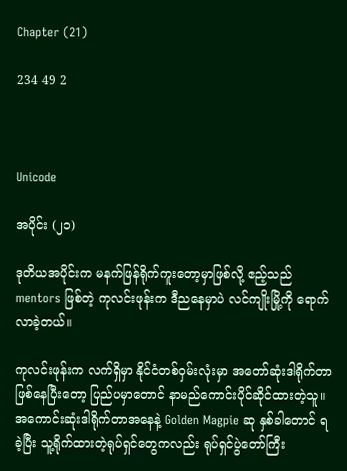Chapter (21)

234 49 2



Unicode

အပိုင်း (၂၁)

ဒုတိယအပိုင်းက မနက်ဖြန်ရိုက်ကူးတော့မှာဖြစ်လို့ ဧည့်သည် mentors ဖြစ်တဲ့ ကုလင်းဖုန်းက ဒီညနေမှာပဲ လင်ကျိုးမြို့ကို ရောက်လာခဲ့တယ်။

ကုလင်းဖုန်းက လက်ရှိမှာ နိုင်ငံတစ်ဝှမ်းလုံးမှာ အတော်ဆုံးဒါရိုက်တာဖြစ်နေပြီးတော့ ပြည်ပမှာတောင် နာမည်ကောင်းပိုင်ဆိုင်ထားတဲ့သူ။ အကောင်းဆုံးဒါရိုက်တာအနေနဲ့ Golden Magpie ဆု နှစ်ခါတောင် ရခဲ့ပြီး သူ့ရိုက်ထားတဲ့ရုပ်ရှင်တွေကလည်း ရုပ်ရှင်ပွဲတော်ကြီး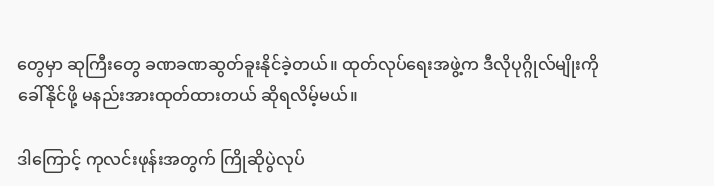တွေမှာ ဆုကြီးတွေ ခဏခဏဆွတ်ခူးနိုင်ခဲ့တယ်။ ထုတ်လုပ်ရေးအဖွဲ့က ဒီလိုပုဂ္ဂိုလ်မျိုးကို ခေါ်နိုင်ဖို့ မနည်းအားထုတ်ထားတယ် ဆိုရလိမ့်မယ်။

ဒါကြောင့် ကုလင်းဖုန်းအတွက် ကြိုဆိုပွဲလုပ်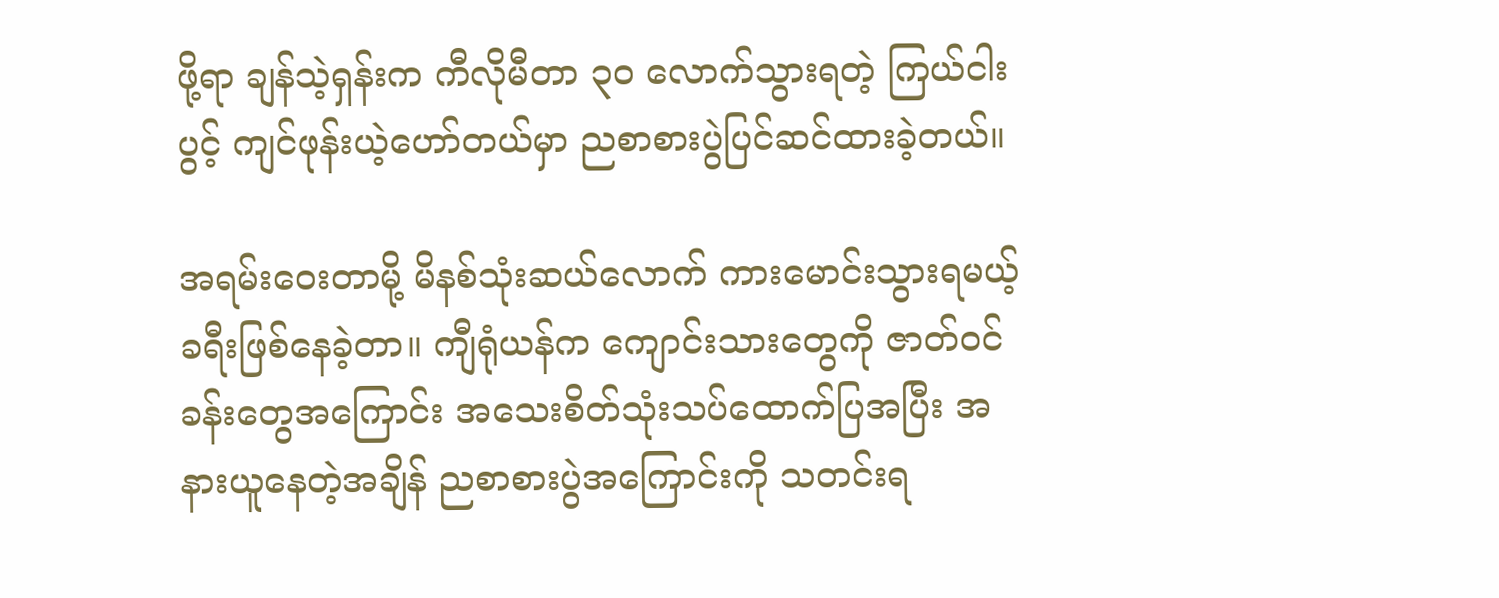ဖို့ရာ ချန်သဲ့ရှန်းက ကီလိုမီတာ ၃၀ လောက်သွားရတဲ့ ကြယ်ငါးပွင့် ကျင်ဖုန်းယဲ့ဟော်တယ်မှာ ညစာစားပွဲပြင်ဆင်ထားခဲ့တယ်။

အရမ်းဝေးတာမို့ မိနစ်သုံးဆယ်လောက် ကားမောင်းသွားရမယ့်ခရီးဖြစ်နေခဲ့တာ။ ကျီရုံယန်က ကျောင်းသားတွေကို ဇာတ်ဝင်ခန်းတွေအကြောင်း အသေးစိတ်သုံးသပ်ထောက်ပြအပြီး အနားယူနေတဲ့အချိန် ညစာစားပွဲအကြောင်းကို သတင်းရ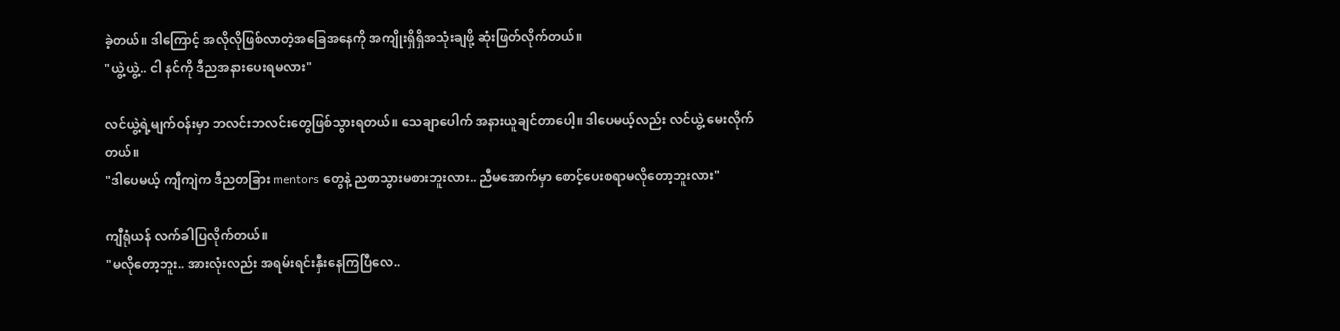ခဲ့တယ်။ ဒါကြောင့် အလိုလိုဖြစ်လာတဲ့အခြေအနေကို အကျိုးရှိရှိအသုံးချဖို့ ဆုံးဖြတ်လိုက်တယ်။
"ယွဲ့ယွဲ့.. ငါ နင်ကို ဒီညအနားပေးရမလား"

လင်ယွဲ့ရဲ့မျက်ဝန်းမှာ ဘလင်းဘလင်းတွေဖြစ်သွားရတယ်။ သေချာပေါက် အနားယူချင်တာပေါ့။ ဒါပေမယ့်လည်း လင်ယွဲ့ မေးလိုက်တယ်။
"ဒါပေမယ့် ကျီကျဲက ဒီညတခြား mentors တွေနဲ့ ညစာသွားမစားဘူးလား.. ညီမအောက်မှာ စောင့်ပေးစရာမလိုတော့ဘူးလား"

ကျီရုံယန် လက်ခါပြလိုက်တယ်။
"မလိုတော့ဘူး.. အားလုံးလည်း အရမ်းရင်းနှီးနေကြပြီလေ..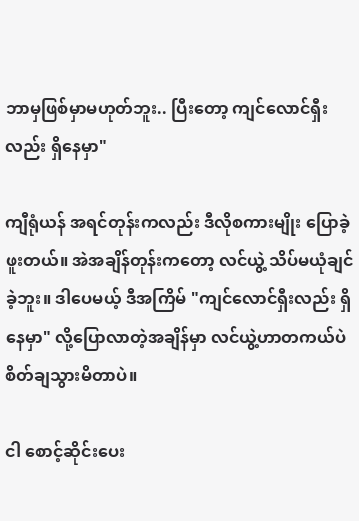ဘာမှဖြစ်မှာမဟုတ်ဘူး.. ပြီးတော့ ကျင်လောင်ရှီးလည်း ရှိနေမှာ"

ကျီရုံယန် အရင်တုန်းကလည်း ဒီလိုစကားမျိုး ပြောခဲ့ဖူးတယ်။ အဲအချိန်တုန်းကတော့ လင်ယွဲ့ သိပ်မယုံချင်ခဲ့ဘူး။ ဒါပေမယ့် ဒီအကြိမ် "ကျင်လောင်ရှီးလည်း ရှိနေမှာ" လို့ပြောလာတဲ့အချိန်မှာ လင်ယွဲ့ဟာတကယ်ပဲ စိတ်ချသွားမိတာပဲ။

ငါ စောင့်ဆိုင်းပေး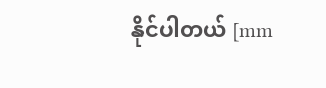နိုင်ပါတယ် [mm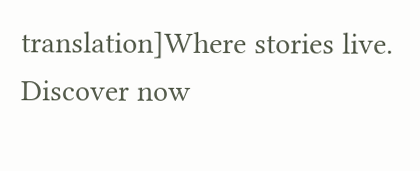translation]Where stories live. Discover now